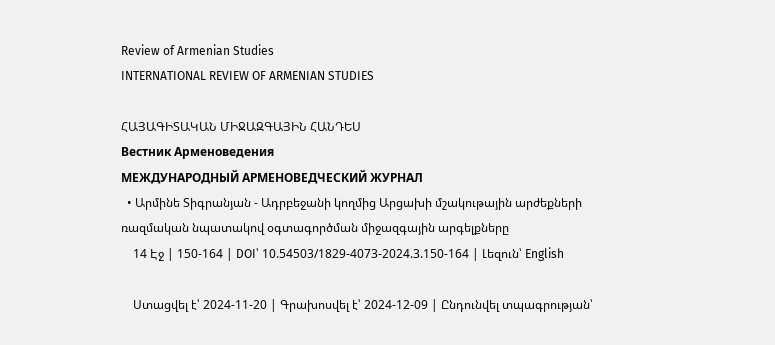Review of Armenian Studies
INTERNATIONAL REVIEW OF ARMENIAN STUDIES

ՀԱՅԱԳԻՏԱԿԱՆ ՄԻՋԱԶԳԱՅԻՆ ՀԱՆԴԵՍ
Вестник Арменоведения
МЕЖДУНАРОДНЫЙ АРМЕНОВЕДЧЕСКИЙ ЖУРНАЛ
  • Արմինե Տիգրանյան - Ադրբեջանի կողմից Արցախի մշակութային արժեքների ռազմական նպատակով օգտագործման միջազգային արգելքները
    14 Էջ | 150-164 | DOI՝ 10.54503/1829-4073-2024.3.150-164 | Լեզուն՝ English

    Ստացվել է՝ 2024-11-20 | Գրախոսվել է՝ 2024-12-09 | Ընդունվել տպագրության՝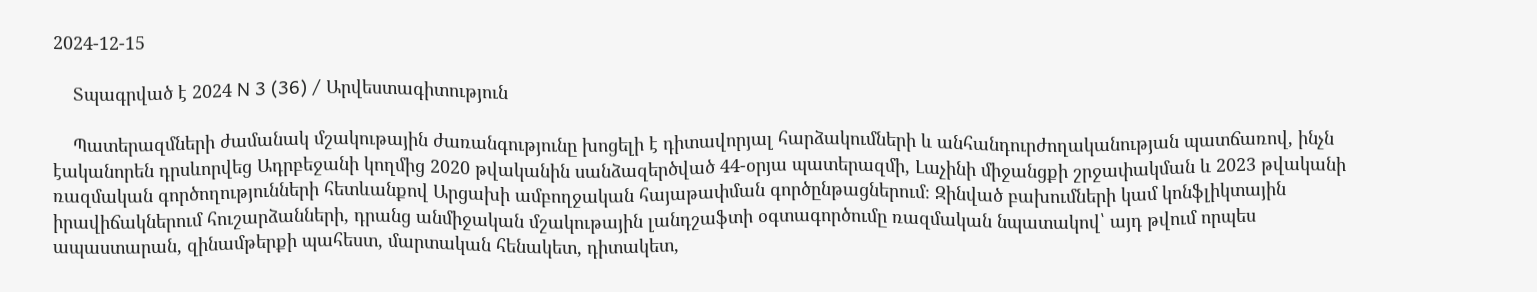2024-12-15

    Տպագրված է 2024 N 3 (36) / Արվեստագիտություն

    Պատերազմների ժամանակ մշակութային ժառանգությունը խոցելի է դիտավորյալ հարձակումների և անհանդուրժողականության պատճառով, ինչն էականորեն դրսևորվեց Ադրբեջանի կողմից 2020 թվականին սանձազերծված 44-օրյա պատերազմի, Լաչինի միջանցքի շրջափակման և 2023 թվականի ռազմական գործողությունների հետևանքով Արցախի ամբողջական հայաթափման գործընթացներում։ Զինված բախումների կամ կոնֆլիկտային իրավիճակներում հուշարձանների, դրանց անմիջական մշակութային լանդշաֆտի օգտագործումը ռազմական նպատակով՝ այդ թվում որպես ապաստարան, զինամթերքի պահեստ, մարտական հենակետ, դիտակետ,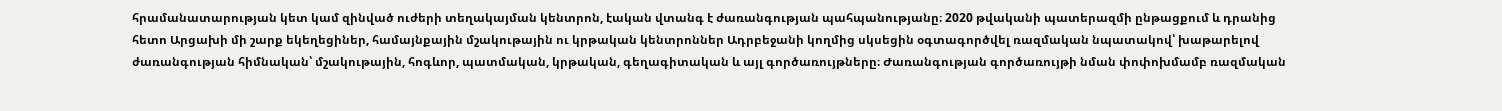հրամանատարության կետ կամ զինված ուժերի տեղակայման կենտրոն, էական վտանգ է ժառանգության պահպանությանը։ 2020 թվականի պատերազմի ընթացքում և դրանից հետո Արցախի մի շարք եկեղեցիներ, համայնքային մշակութային ու կրթական կենտրոններ Ադրբեջանի կողմից սկսեցին օգտագործվել ռազմական նպատակով՝ խաթարելով ժառանգության հիմնական՝ մշակութային, հոգևոր, պատմական, կրթական, գեղագիտական և այլ գործառույթները։ Ժառանգության գործառույթի նման փոփոխմամբ ռազմական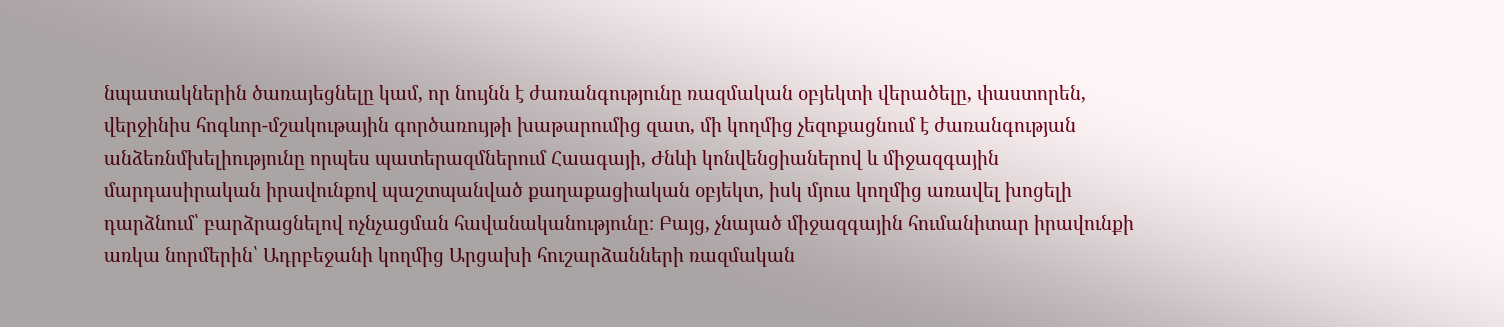նպատակներին ծառայեցնելը կամ, որ նույնն է ժառանգությունը ռազմական օբյեկտի վերածելը, փաստորեն, վերջինիս հոգևոր-մշակութային գործառույթի խաթարումից զատ, մի կողմից չեզոքացնում է ժառանգության անձեռնմխելիությունը որպես պատերազմներում Հաագայի, Ժնևի կոնվենցիաներով և միջազգային մարդասիրական իրավունքով պաշտպանված քաղաքացիական օբյեկտ, իսկ մյուս կողմից առավել խոցելի դարձնում՝ բարձրացնելով ոչնչացման հավանականությունը։ Բայց, չնայած միջազգային հումանիտար իրավունքի առկա նորմերին՝ Ադրբեջանի կողմից Արցախի հուշարձանների ռազմական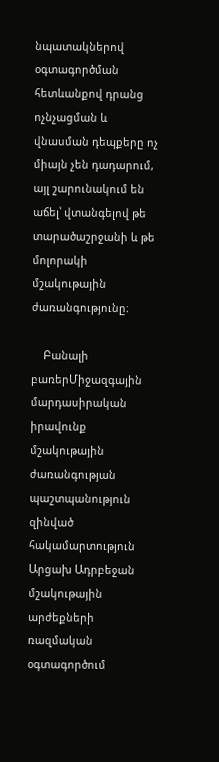նպատակներով օգտագործման հետևանքով դրանց ոչնչացման և վնասման դեպքերը ոչ միայն չեն դադարում, այլ շարունակում են աճել՝ վտանգելով թե տարածաշրջանի և թե մոլորակի մշակութային ժառանգությունը։

    Բանալի բառերՄիջազգային մարդասիրական իրավունք մշակութային ժառանգության պաշտպանություն զինված հակամարտություն Արցախ Ադրբեջան մշակութային արժեքների ռազմական օգտագործում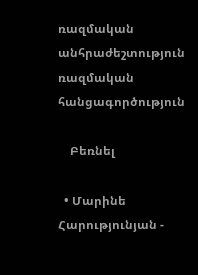ռազմական անհրաժեշտություն ռազմական հանցագործություն

    Բեռնել

  • Մարինե Հարությունյան -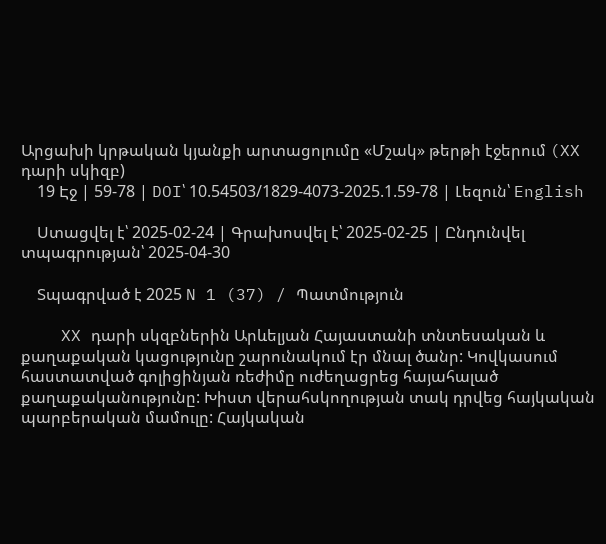Արցախի կրթական կյանքի արտացոլումը «Մշակ» թերթի էջերում (XX դարի սկիզբ)
    19 Էջ | 59-78 | DOI՝ 10.54503/1829-4073-2025.1.59-78 | Լեզուն՝ English

    Ստացվել է՝ 2025-02-24 | Գրախոսվել է՝ 2025-02-25 | Ընդունվել տպագրության՝ 2025-04-30

    Տպագրված է 2025 N 1 (37) / Պատմություն

    XX դարի սկզբներին Արևելյան Հայաստանի տնտեսական և քաղաքական կացությունը շարունակում էր մնալ ծանր: Կովկասում հաստատված գոլիցինյան ռեժիմը ուժեղացրեց հայահալած քաղաքականությունը: Խիստ վերահսկողության տակ դրվեց հայկական պարբերական մամուլը: Հայկական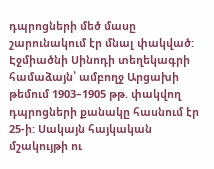դպրոցների մեծ մասը շարունակում էր մնալ փակված: Էջմիածնի Սինոդի տեղեկագրի համաձայն՝ ամբողջ Արցախի թեմում 1903–1905 թթ. փակվող դպրոցների քանակը հասնում էր 25-ի: Սակայն հայկական մշակույթի ու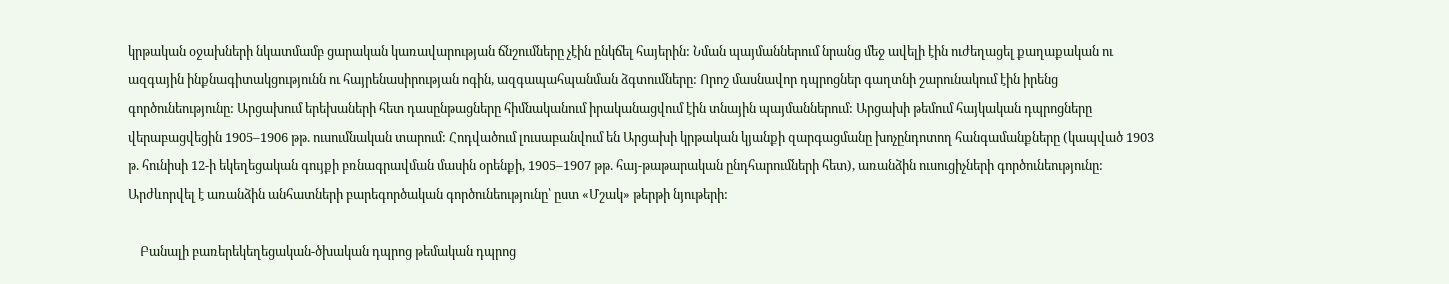կրթական օջախների նկատմամբ ցարական կառավարության ճնշումները չէին ընկճել հայերին: Նման պայմաններում նրանց մեջ ավելի էին ուժեղացել քաղաքական ու ազգային ինքնագիտակցությունն ու հայրենասիրության ոգին, ազգապահպանման ձգտումները: Որոշ մասնավոր դպրոցներ գաղտնի շարունակում էին իրենց գործունեությունը: Արցախում երեխաների հետ դասընթացները հիմնականում իրականացվում էին տնային պայմաններում: Արցախի թեմում հայկական դպրոցները վերաբացվեցին 1905–1906 թթ. ուսումնական տարում: Հոդվածում լուսաբանվում են Արցախի կրթական կյանքի զարգացմանը խոչընդոտող հանգամանքները (կապված 1903 թ. հունիսի 12-ի եկեղեցական գույքի բռնագրավման մասին օրենքի, 1905–1907 թթ. հայ-թաթարական ընդհարումների հետ), առանձին ուսուցիչների գործունեությունը: Արժևորվել է առանձին անհատների բարեգործական գործունեությունը՝ ըստ «Մշակ» թերթի նյութերի:

    Բանալի բառերեկեղեցական-ծխական դպրոց թեմական դպրոց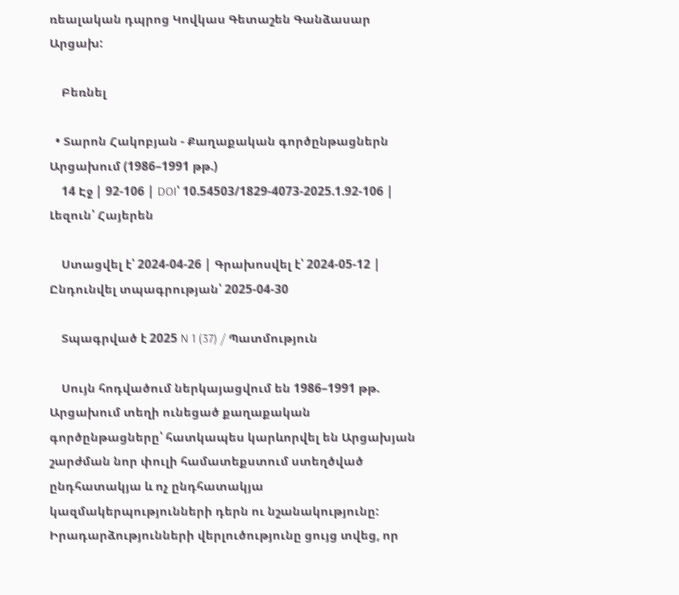ռեալական դպրոց Կովկաս Գետաշեն Գանձասար Արցախ:

    Բեռնել

  • Տարոն Հակոբյան - Քաղաքական գործընթացներն Արցախում (1986–1991 թթ.)
    14 Էջ | 92-106 | DOI՝ 10.54503/1829-4073-2025.1.92-106 | Լեզուն՝ Հայերեն

    Ստացվել է՝ 2024-04-26 | Գրախոսվել է՝ 2024-05-12 | Ընդունվել տպագրության՝ 2025-04-30

    Տպագրված է 2025 N 1 (37) / Պատմություն

    Սույն հոդվածում ներկայացվում են 1986–1991 թթ. Արցախում տեղի ունեցած քաղաքական գործընթացները՝ հատկապես կարևորվել են Արցախյան շարժման նոր փուլի համատեքստում ստեղծված ընդհատակյա և ոչ ընդհատակյա կազմակերպությունների դերն ու նշանակությունը: Իրադարձությունների վերլուծությունը ցույց տվեց, որ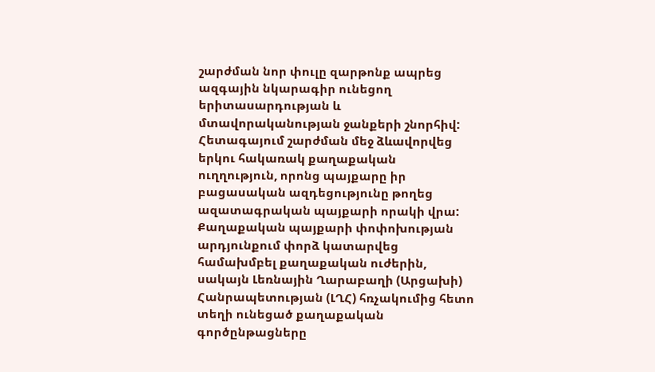շարժման նոր փուլը զարթոնք ապրեց ազգային նկարագիր ունեցող երիտասարդության և մտավորականության ջանքերի շնորհիվ: Հետագայում շարժման մեջ ձևավորվեց երկու հակառակ քաղաքական ուղղություն, որոնց պայքարը իր բացասական ազդեցությունը թողեց ազատագրական պայքարի որակի վրա: Քաղաքական պայքարի փոփոխության արդյունքում փորձ կատարվեց համախմբել քաղաքական ուժերին, սակայն Լեռնային Ղարաբաղի (Արցախի) Հանրապետության (ԼՂՀ) հռչակումից հետո տեղի ունեցած քաղաքական գործընթացները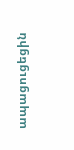ապացուցեցին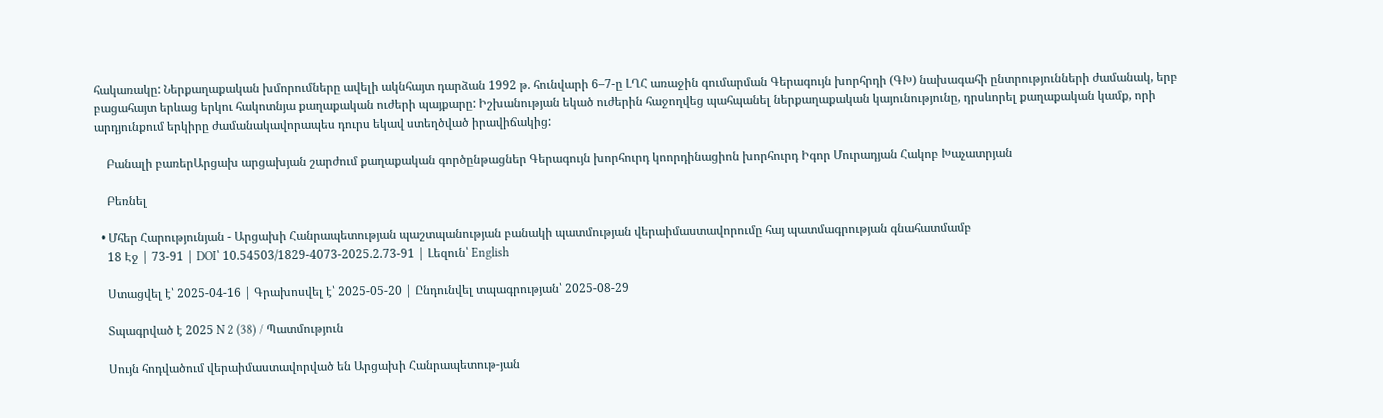հակառակը: Ներքաղաքական խմորումները ավելի ակնհայտ դարձան 1992 թ. հունվարի 6–7-ը ԼՂՀ առաջին գումարման Գերագույն խորհրդի (ԳԽ) նախագահի ընտրությունների ժամանակ, երբ բացահայտ երևաց երկու հակոտնյա քաղաքական ուժերի պայքարը: Իշխանության եկած ուժերին հաջողվեց պահպանել ներքաղաքական կայունությունը, դրսևորել քաղաքական կամք, որի արդյունքում երկիրը ժամանակավորապես դուրս եկավ ստեղծված իրավիճակից:

    Բանալի բառերԱրցախ արցախյան շարժում քաղաքական գործընթացներ Գերագույն խորհուրդ կոորդինացիոն խորհուրդ Իգոր Մուրադյան Հակոբ Խաչատրյան

    Բեռնել

  • Մհեր Հարությունյան - Արցախի Հանրապետության պաշտպանության բանակի պատմության վերաիմաստավորումը հայ պատմագրության գնահատմամբ
    18 Էջ | 73-91 | DOI՝ 10.54503/1829-4073-2025.2.73-91 | Լեզուն՝ English

    Ստացվել է՝ 2025-04-16 | Գրախոսվել է՝ 2025-05-20 | Ընդունվել տպագրության՝ 2025-08-29

    Տպագրված է 2025 N 2 (38) / Պատմություն

    Սույն հոդվածում վերաիմաստավորված են Արցախի Հանրապետութ-յան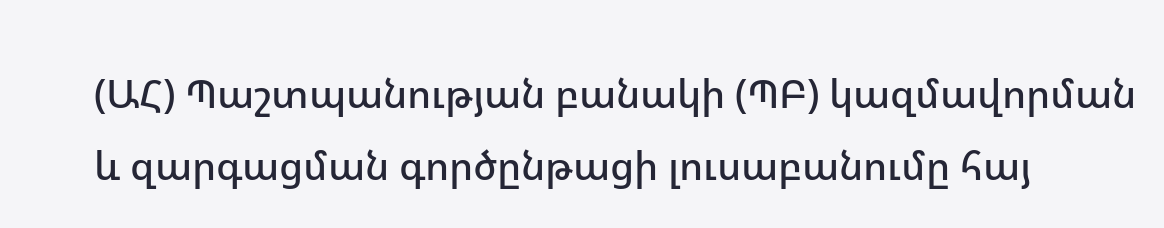(ԱՀ) Պաշտպանության բանակի (ՊԲ) կազմավորման և զարգացման գործընթացի լուսաբանումը հայ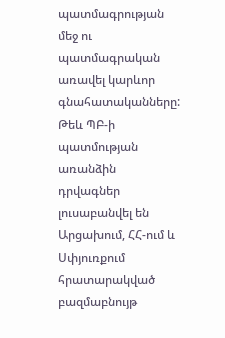պատմագրության մեջ ու պատմագրական առավել կարևոր գնահատականները: Թեև ՊԲ-ի պատմության առանձին դրվագներ լուսաբանվել են Արցախում, ՀՀ-ում և Սփյուռքում հրատարակված բազմաբնույթ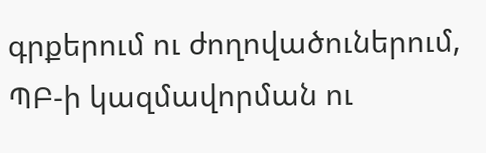գրքերում ու ժողովածուներում, ՊԲ-ի կազմավորման ու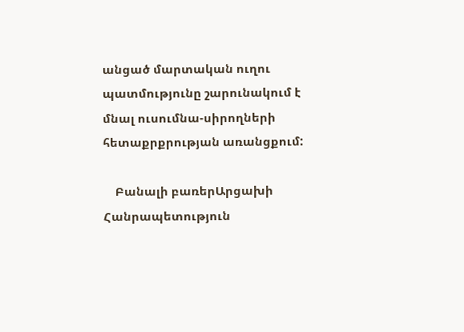անցած մարտական ուղու պատմությունը շարունակում է մնալ ուսումնա-սիրողների հետաքրքրության առանցքում:

    Բանալի բառերԱրցախի Հանրապետություն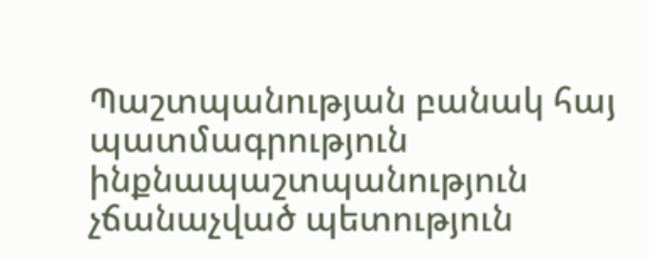Պաշտպանության բանակ հայ պատմագրություն ինքնապաշտպանություն չճանաչված պետություն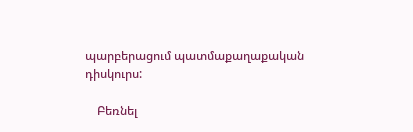պարբերացում պատմաքաղաքական դիսկուրս:

    Բեռնել